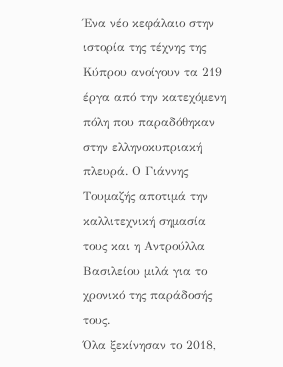Ένα νέο κεφάλαιο στην ιστορία της τέχνης της Κύπρου ανοίγουν τα 219 έργα από την κατεχόμενη πόλη που παραδόθηκαν στην ελληνοκυπριακή πλευρά. Ο Γιάννης Τουμαζής αποτιμά την καλλιτεχνική σημασία τους και η Αντρούλλα Βασιλείου μιλά για το χρονικό της παράδοσής τους.
Όλα ξεκίνησαν το 2018,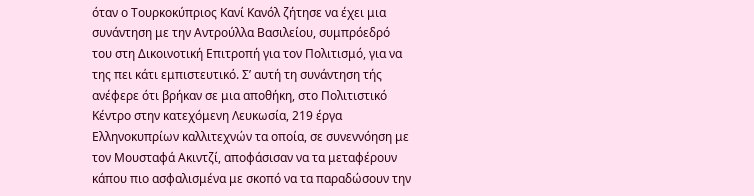όταν ο Τουρκοκύπριος Κανί Κανόλ ζήτησε να έχει μια συνάντηση με την Αντρούλλα Βασιλείου, συμπρόεδρό του στη Δικοινοτική Επιτροπή για τον Πολιτισμό, για να της πει κάτι εμπιστευτικό. Σ’ αυτή τη συνάντηση τής ανέφερε ότι βρήκαν σε μια αποθήκη, στο Πολιτιστικό Κέντρο στην κατεχόμενη Λευκωσία, 219 έργα Ελληνοκυπρίων καλλιτεχνών τα οποία, σε συνεννόηση με τον Μουσταφά Ακιντζί, αποφάσισαν να τα μεταφέρουν κάπου πιο ασφαλισμένα με σκοπό να τα παραδώσουν την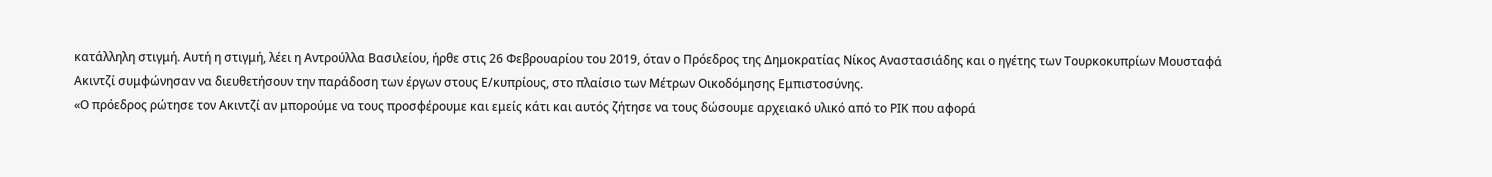κατάλληλη στιγμή. Αυτή η στιγμή, λέει η Αντρούλλα Βασιλείου, ήρθε στις 26 Φεβρουαρίου του 2019, όταν ο Πρόεδρος της Δημοκρατίας Νίκος Αναστασιάδης και ο ηγέτης των Τουρκοκυπρίων Μουσταφά Ακιντζί συμφώνησαν να διευθετήσουν την παράδοση των έργων στους Ε/κυπρίους, στο πλαίσιο των Μέτρων Οικοδόμησης Εμπιστοσύνης.
«Ο πρόεδρος ρώτησε τον Ακιντζί αν μπορούμε να τους προσφέρουμε και εμείς κάτι και αυτός ζήτησε να τους δώσουμε αρχειακό υλικό από το ΡΙΚ που αφορά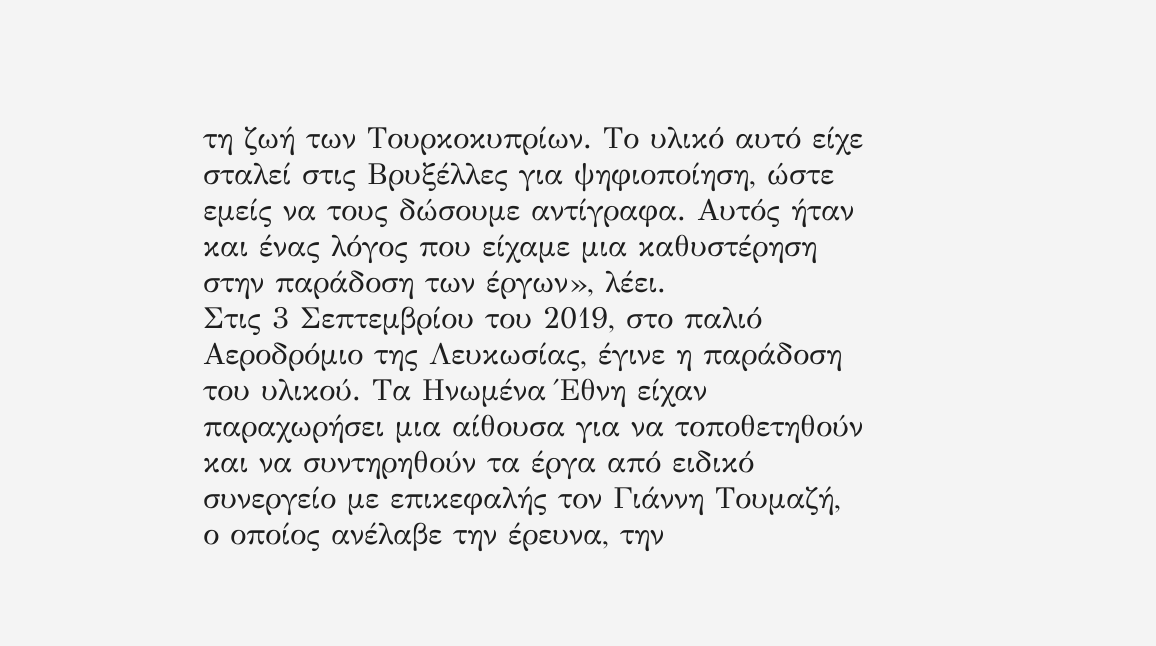τη ζωή των Τουρκοκυπρίων. Το υλικό αυτό είχε σταλεί στις Βρυξέλλες για ψηφιοποίηση, ώστε εμείς να τους δώσουμε αντίγραφα. Αυτός ήταν και ένας λόγος που είχαμε μια καθυστέρηση στην παράδοση των έργων», λέει.
Στις 3 Σεπτεμβρίου του 2019, στο παλιό Αεροδρόμιο της Λευκωσίας, έγινε η παράδοση του υλικού. Τα Ηνωμένα Έθνη είχαν παραχωρήσει μια αίθουσα για να τοποθετηθούν και να συντηρηθούν τα έργα από ειδικό συνεργείο με επικεφαλής τον Γιάννη Τουμαζή, ο οποίος ανέλαβε την έρευνα, την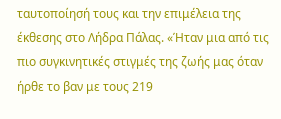ταυτοποίησή τους και την επιμέλεια της έκθεσης στο Λήδρα Πάλας. «Ήταν μια από τις πιο συγκινητικές στιγμές της ζωής μας όταν ήρθε το βαν με τους 219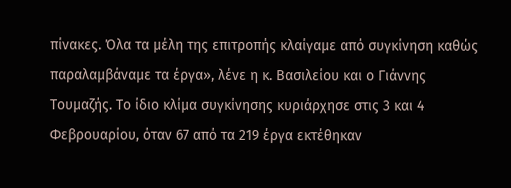πίνακες. Όλα τα μέλη της επιτροπής κλαίγαμε από συγκίνηση καθώς παραλαμβάναμε τα έργα», λένε η κ. Βασιλείου και ο Γιάννης Τουμαζής. Το ίδιο κλίμα συγκίνησης κυριάρχησε στις 3 και 4 Φεβρουαρίου, όταν 67 από τα 219 έργα εκτέθηκαν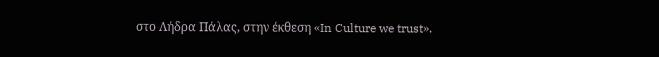στο Λήδρα Πάλας, στην έκθεση «In Culture we trust».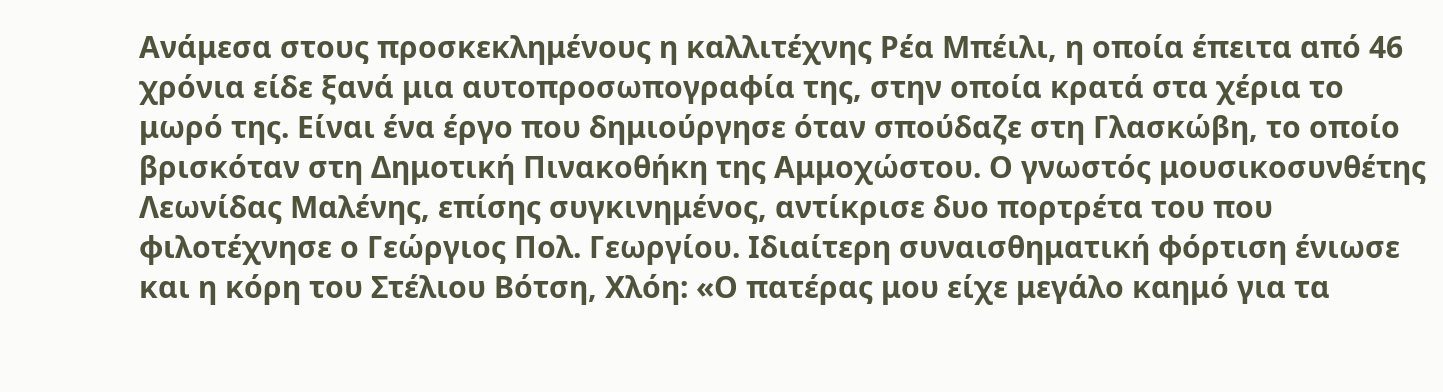Ανάμεσα στους προσκεκλημένους η καλλιτέχνης Ρέα Μπέιλι, η οποία έπειτα από 46 χρόνια είδε ξανά μια αυτοπροσωπογραφία της, στην οποία κρατά στα χέρια το μωρό της. Είναι ένα έργο που δημιούργησε όταν σπούδαζε στη Γλασκώβη, το οποίο βρισκόταν στη Δημοτική Πινακοθήκη της Αμμοχώστου. Ο γνωστός μουσικοσυνθέτης Λεωνίδας Μαλένης, επίσης συγκινημένος, αντίκρισε δυο πορτρέτα του που φιλοτέχνησε ο Γεώργιος Πολ. Γεωργίου. Ιδιαίτερη συναισθηματική φόρτιση ένιωσε και η κόρη του Στέλιου Βότση, Χλόη: «Ο πατέρας μου είχε μεγάλο καημό για τα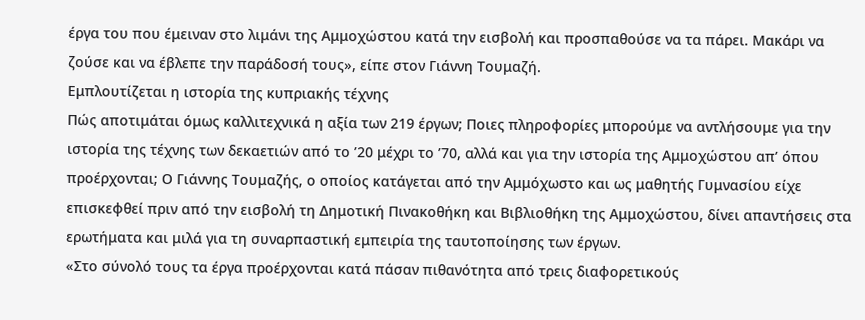έργα του που έμειναν στο λιμάνι της Αμμοχώστου κατά την εισβολή και προσπαθούσε να τα πάρει. Μακάρι να ζούσε και να έβλεπε την παράδοσή τους», είπε στον Γιάννη Τουμαζή.
Εμπλουτίζεται η ιστορία της κυπριακής τέχνης
Πώς αποτιμάται όμως καλλιτεχνικά η αξία των 219 έργων; Ποιες πληροφορίες μπορούμε να αντλήσουμε για την ιστορία της τέχνης των δεκαετιών από το ’20 μέχρι το ’70, αλλά και για την ιστορία της Αμμοχώστου απ’ όπου προέρχονται; Ο Γιάννης Τουμαζής, ο οποίος κατάγεται από την Αμμόχωστο και ως μαθητής Γυμνασίου είχε επισκεφθεί πριν από την εισβολή τη Δημοτική Πινακοθήκη και Βιβλιοθήκη της Αμμοχώστου, δίνει απαντήσεις στα ερωτήματα και μιλά για τη συναρπαστική εμπειρία της ταυτοποίησης των έργων.
«Στο σύνολό τους τα έργα προέρχονται κατά πάσαν πιθανότητα από τρεις διαφορετικούς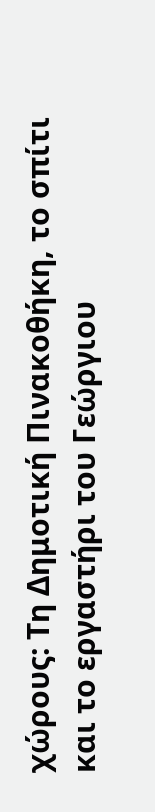χώρους: Τη Δημοτική Πινακοθήκη, το σπίτι και το εργαστήρι του Γεώργιου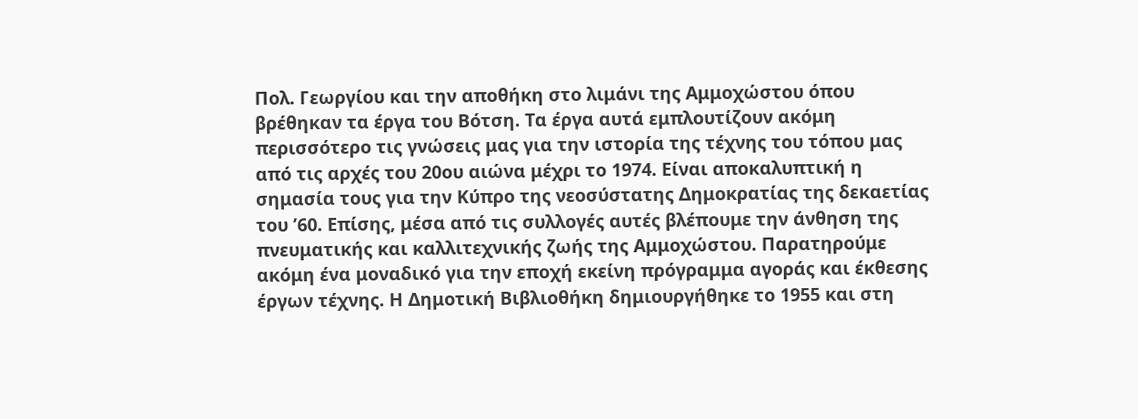Πολ. Γεωργίου και την αποθήκη στο λιμάνι της Αμμοχώστου όπου βρέθηκαν τα έργα του Βότση. Τα έργα αυτά εμπλουτίζουν ακόμη περισσότερο τις γνώσεις μας για την ιστορία της τέχνης του τόπου μας από τις αρχές του 20ου αιώνα μέχρι το 1974. Είναι αποκαλυπτική η σημασία τους για την Κύπρο της νεοσύστατης Δημοκρατίας της δεκαετίας του ’60. Επίσης, μέσα από τις συλλογές αυτές βλέπουμε την άνθηση της πνευματικής και καλλιτεχνικής ζωής της Αμμοχώστου. Παρατηρούμε ακόμη ένα μοναδικό για την εποχή εκείνη πρόγραμμα αγοράς και έκθεσης έργων τέχνης. Η Δημοτική Βιβλιοθήκη δημιουργήθηκε το 1955 και στη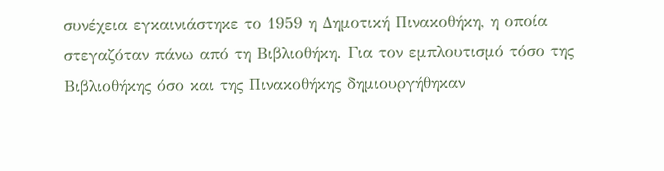συνέχεια εγκαινιάστηκε το 1959 η Δημοτική Πινακοθήκη, η οποία στεγαζόταν πάνω από τη Βιβλιοθήκη. Για τον εμπλουτισμό τόσο της Βιβλιοθήκης όσο και της Πινακοθήκης δημιουργήθηκαν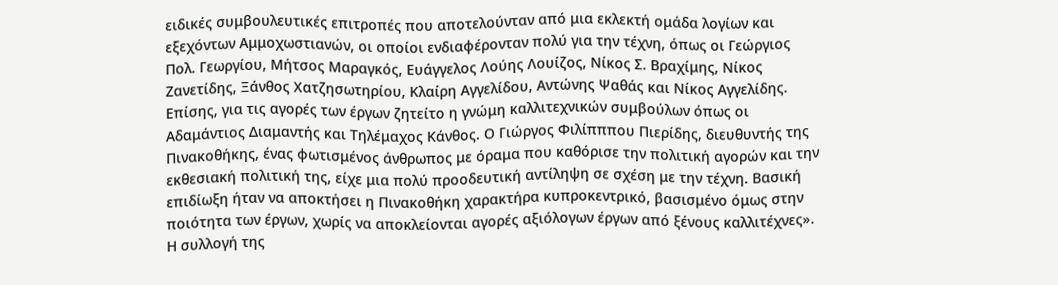ειδικές συμβουλευτικές επιτροπές που αποτελούνταν από μια εκλεκτή ομάδα λογίων και εξεχόντων Αμμοχωστιανών, οι οποίοι ενδιαφέρονταν πολύ για την τέχνη, όπως οι Γεώργιος Πολ. Γεωργίου, Μήτσος Μαραγκός, Ευάγγελος Λούης Λουίζος, Νίκος Σ. Βραχίμης, Νίκος Ζανετίδης, Ξάνθος Χατζησωτηρίου, Κλαίρη Αγγελίδου, Αντώνης Ψαθάς και Νίκος Αγγελίδης. Επίσης, για τις αγορές των έργων ζητείτο η γνώμη καλλιτεχνικών συμβούλων όπως οι Αδαμάντιος Διαμαντής και Τηλέμαχος Κάνθος. Ο Γιώργος Φιλίπππου Πιερίδης, διευθυντής της Πινακοθήκης, ένας φωτισμένος άνθρωπος με όραμα που καθόρισε την πολιτική αγορών και την εκθεσιακή πολιτική της, είχε μια πολύ προοδευτική αντίληψη σε σχέση με την τέχνη. Βασική επιδίωξη ήταν να αποκτήσει η Πινακοθήκη χαρακτήρα κυπροκεντρικό, βασισμένο όμως στην ποιότητα των έργων, χωρίς να αποκλείονται αγορές αξιόλογων έργων από ξένους καλλιτέχνες».
Η συλλογή της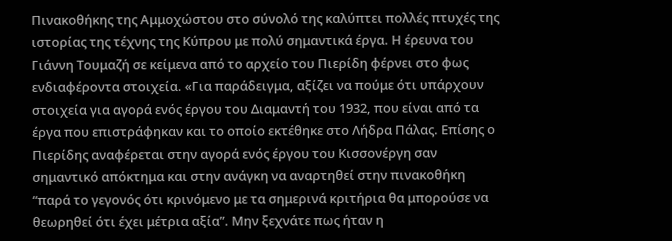Πινακοθήκης της Αμμοχώστου στο σύνολό της καλύπτει πολλές πτυχές της ιστορίας της τέχνης της Κύπρου με πολύ σημαντικά έργα. Η έρευνα του Γιάννη Τουμαζή σε κείμενα από το αρχείο του Πιερίδη φέρνει στο φως ενδιαφέροντα στοιχεία. «Για παράδειγμα, αξίζει να πούμε ότι υπάρχουν στοιχεία για αγορά ενός έργου του Διαμαντή του 1932, που είναι από τα έργα που επιστράφηκαν και το οποίο εκτέθηκε στο Λήδρα Πάλας. Επίσης ο Πιερίδης αναφέρεται στην αγορά ενός έργου του Κισσονέργη σαν σημαντικό απόκτημα και στην ανάγκη να αναρτηθεί στην πινακοθήκη “παρά το γεγονός ότι κρινόμενο με τα σημερινά κριτήρια θα μπορούσε να θεωρηθεί ότι έχει μέτρια αξία”. Μην ξεχνάτε πως ήταν η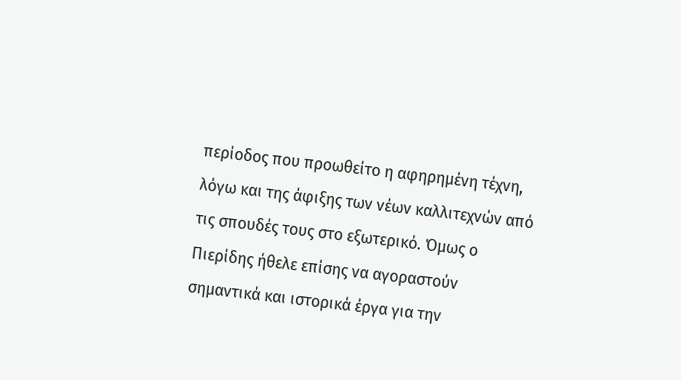περίοδος που προωθείτο η αφηρημένη τέχνη, λόγω και της άφιξης των νέων καλλιτεχνών από τις σπουδές τους στο εξωτερικό. Όμως ο Πιερίδης ήθελε επίσης να αγοραστούν σημαντικά και ιστορικά έργα για την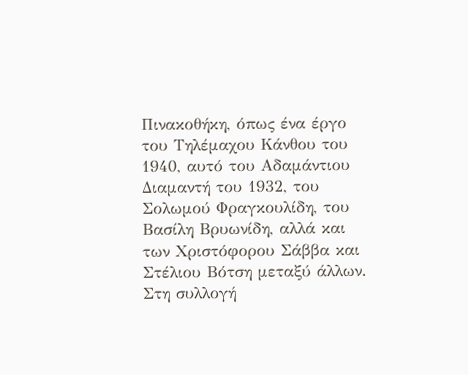Πινακοθήκη, όπως ένα έργο του Τηλέμαχου Κάνθου του 1940, αυτό του Αδαμάντιου Διαμαντή του 1932, του Σολωμού Φραγκουλίδη, του Βασίλη Βρυωνίδη, αλλά και των Χριστόφορου Σάββα και Στέλιου Βότση μεταξύ άλλων. Στη συλλογή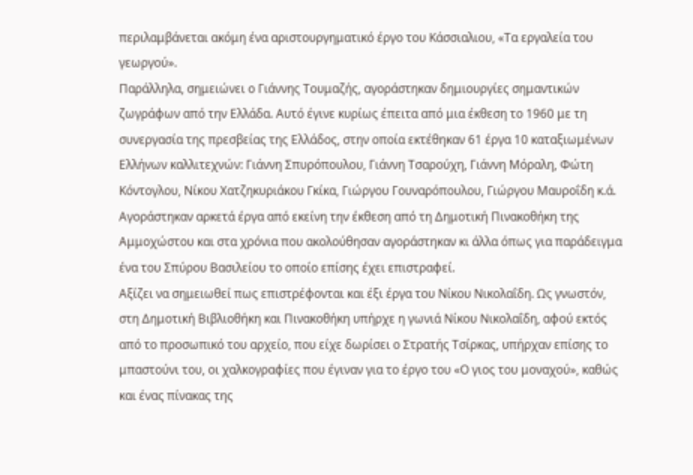περιλαμβάνεται ακόμη ένα αριστουργηματικό έργο του Κάσσιαλιου, «Τα εργαλεία του γεωργού».
Παράλληλα, σημειώνει ο Γιάννης Τουμαζής, αγοράστηκαν δημιουργίες σημαντικών ζωγράφων από την Ελλάδα. Αυτό έγινε κυρίως έπειτα από μια έκθεση το 1960 με τη συνεργασία της πρεσβείας της Ελλάδος, στην οποία εκτέθηκαν 61 έργα 10 καταξιωμένων Ελλήνων καλλιτεχνών: Γιάννη Σπυρόπουλου, Γιάννη Τσαρούχη, Γιάννη Μόραλη, Φώτη Κόντογλου, Νίκου Χατζηκυριάκου Γκίκα, Γιώργου Γουναρόπουλου, Γιώργου Μαυροΐδη κ.ά. Αγοράστηκαν αρκετά έργα από εκείνη την έκθεση από τη Δημοτική Πινακοθήκη της Αμμοχώστου και στα χρόνια που ακολούθησαν αγοράστηκαν κι άλλα όπως για παράδειγμα ένα του Σπύρου Βασιλείου το οποίο επίσης έχει επιστραφεί.
Αξίζει να σημειωθεί πως επιστρέφονται και έξι έργα του Νίκου Νικολαΐδη. Ως γνωστόν, στη Δημοτική Βιβλιοθήκη και Πινακοθήκη υπήρχε η γωνιά Νίκου Νικολαΐδη, αφού εκτός από το προσωπικό του αρχείο, που είχε δωρίσει ο Στρατής Τσίρκας, υπήρχαν επίσης το μπαστούνι του, οι χαλκογραφίες που έγιναν για το έργο του «Ο γιος του μοναχού», καθώς και ένας πίνακας της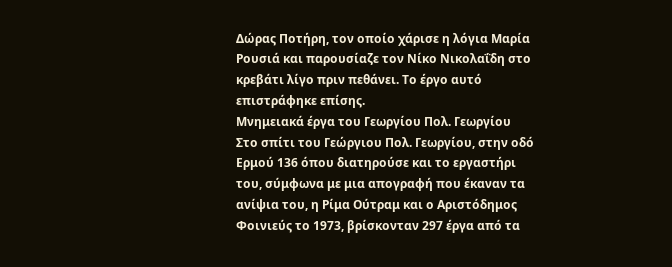Δώρας Ποτήρη, τον οποίο χάρισε η λόγια Μαρία Ρουσιά και παρουσίαζε τον Νίκο Νικολαΐδη στο κρεβάτι λίγο πριν πεθάνει. Το έργο αυτό επιστράφηκε επίσης.
Μνημειακά έργα του Γεωργίου Πολ. Γεωργίου
Στο σπίτι του Γεώργιου Πολ. Γεωργίου, στην οδό Ερμού 136 όπου διατηρούσε και το εργαστήρι του, σύμφωνα με μια απογραφή που έκαναν τα ανίψια του, η Ρίμα Ούτραμ και ο Αριστόδημος Φοινιεύς το 1973, βρίσκονταν 297 έργα από τα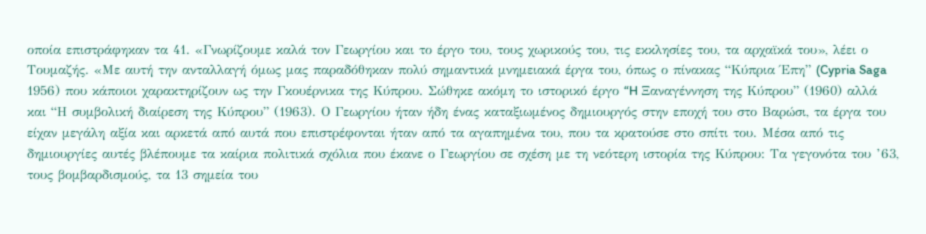οποία επιστράφηκαν τα 41. «Γνωρίζουμε καλά τον Γεωργίου και το έργο του, τους χωρικούς του, τις εκκλησίες του, τα αρχαϊκά του», λέει ο Τουμαζής. «Με αυτή την ανταλλαγή όμως μας παραδόθηκαν πολύ σημαντικά μνημειακά έργα του, όπως ο πίνακας “Κύπρια Έπη” (Cypria Saga 1956) που κάποιοι χαρακτηρίζουν ως την Γκουέρνικα της Κύπρου. Σώθηκε ακόμη το ιστορικό έργο “H Ξαναγέννηση της Κύπρου” (1960) αλλά και “Η συμβολική διαίρεση της Κύπρου” (1963). Ο Γεωργίου ήταν ήδη ένας καταξιωμένος δημιουργός στην εποχή του στο Βαρώσι, τα έργα του είχαν μεγάλη αξία και αρκετά από αυτά που επιστρέφονται ήταν από τα αγαπημένα του, που τα κρατούσε στο σπίτι του. Μέσα από τις δημιουργίες αυτές βλέπουμε τα καίρια πολιτικά σχόλια που έκανε ο Γεωργίου σε σχέση με τη νεότερη ιστορία της Κύπρου: Τα γεγονότα του ’63, τους βομβαρδισμούς, τα 13 σημεία του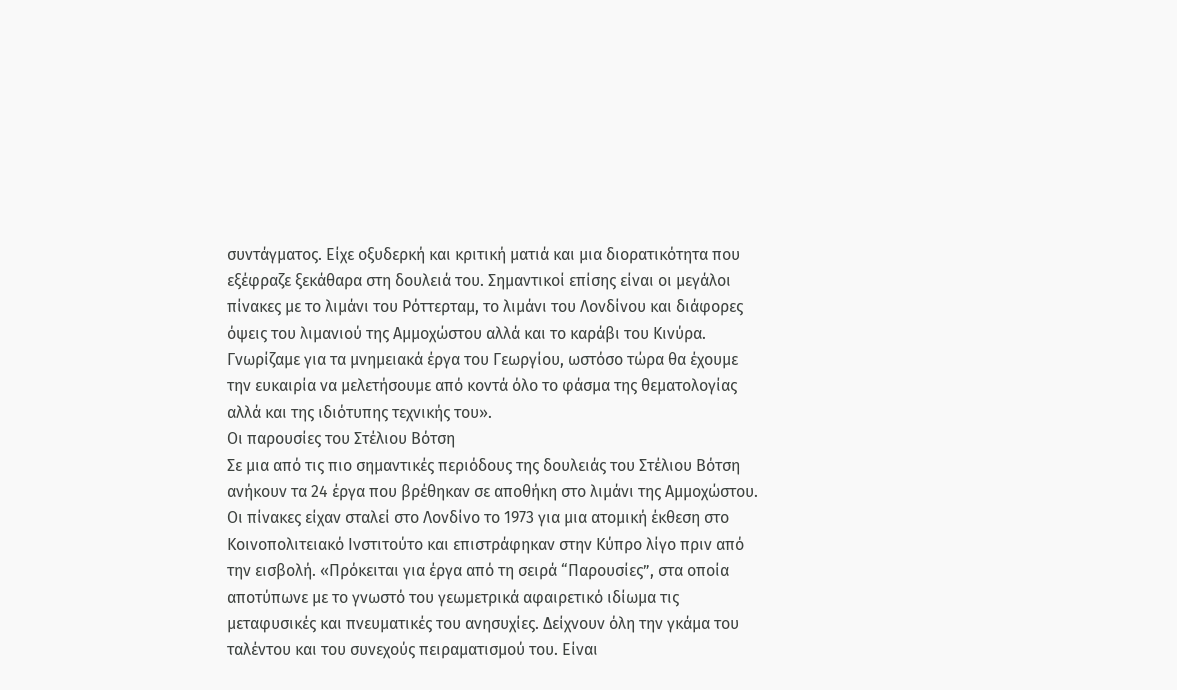συντάγματος. Είχε οξυδερκή και κριτική ματιά και μια διορατικότητα που εξέφραζε ξεκάθαρα στη δουλειά του. Σημαντικοί επίσης είναι οι μεγάλοι πίνακες με το λιμάνι του Ρόττερταμ, το λιμάνι του Λονδίνου και διάφορες όψεις του λιμανιού της Αμμοχώστου αλλά και το καράβι του Κινύρα. Γνωρίζαμε για τα μνημειακά έργα του Γεωργίου, ωστόσο τώρα θα έχουμε την ευκαιρία να μελετήσουμε από κοντά όλο το φάσμα της θεματολογίας αλλά και της ιδιότυπης τεχνικής του».
Οι παρουσίες του Στέλιου Βότση
Σε μια από τις πιο σημαντικές περιόδους της δουλειάς του Στέλιου Βότση ανήκουν τα 24 έργα που βρέθηκαν σε αποθήκη στο λιμάνι της Αμμοχώστου. Οι πίνακες είχαν σταλεί στο Λονδίνο το 1973 για μια ατομική έκθεση στο Κοινοπολιτειακό Ινστιτούτο και επιστράφηκαν στην Κύπρο λίγο πριν από την εισβολή. «Πρόκειται για έργα από τη σειρά “Παρουσίες”, στα οποία αποτύπωνε με το γνωστό του γεωμετρικά αφαιρετικό ιδίωμα τις μεταφυσικές και πνευματικές του ανησυχίες. Δείχνουν όλη την γκάμα του ταλέντου και του συνεχούς πειραματισμού του. Είναι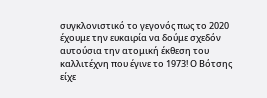συγκλονιστικό το γεγονός πως το 2020 έχουμε την ευκαιρία να δούμε σχεδόν αυτούσια την ατομική έκθεση του καλλιτέχνη που έγινε το 1973! Ο Βότσης είχε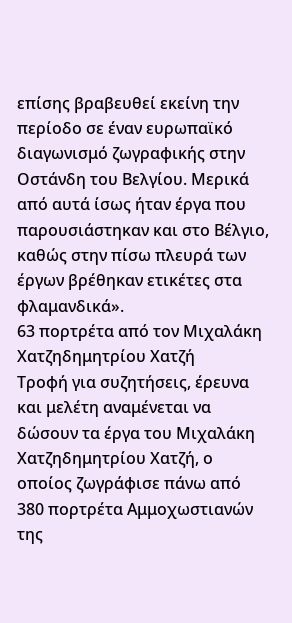επίσης βραβευθεί εκείνη την περίοδο σε έναν ευρωπαϊκό διαγωνισμό ζωγραφικής στην Οστάνδη του Βελγίου. Μερικά από αυτά ίσως ήταν έργα που παρουσιάστηκαν και στο Βέλγιο, καθώς στην πίσω πλευρά των έργων βρέθηκαν ετικέτες στα φλαμανδικά».
63 πορτρέτα από τον Μιχαλάκη Χατζηδημητρίου Χατζή
Τροφή για συζητήσεις, έρευνα και μελέτη αναμένεται να δώσουν τα έργα του Μιχαλάκη Χατζηδημητρίου Χατζή, ο οποίος ζωγράφισε πάνω από 380 πορτρέτα Αμμοχωστιανών της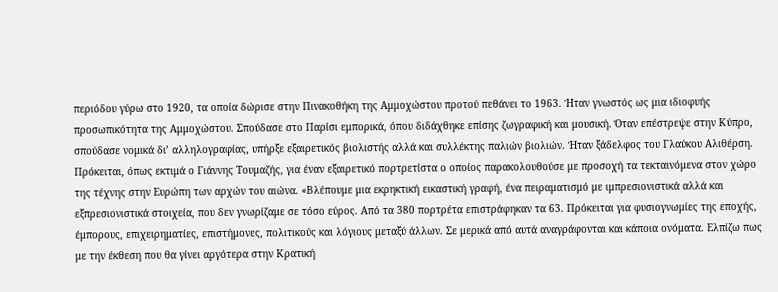περιόδου γύρω στο 1920, τα οποία δώρισε στην Πινακοθήκη της Αμμοχώστου προτού πεθάνει το 1963. Ήταν γνωστός ως μια ιδιοφυής προσωπικότητα της Αμμοχώστου. Σπούδασε στο Παρίσι εμπορικά, όπου διδάχθηκε επίσης ζωγραφική και μουσική. Όταν επέστρεψε στην Κύπρο, σπούδασε νομικά δι’ αλληλογραφίας, υπήρξε εξαιρετικός βιολιστής αλλά και συλλέκτης παλιών βιολιών. Ήταν ξάδελφος του Γλαύκου Αλιθέρση. Πρόκειται, όπως εκτιμά ο Γιάννης Τουμαζής, για έναν εξαιρετικό πορτρετίστα ο οποίος παρακολουθούσε με προσοχή τα τεκταινόμενα στον χώρο της τέχνης στην Ευρώπη των αρχών του αιώνα. «Βλέπουμε μια εκρηκτική εικαστική γραφή, ένα πειραματισμό με ιμπρεσιονιστικά αλλά και εξπρεσιονιστικά στοιχεία, που δεν γνωρίζαμε σε τόσο εύρος. Από τα 380 πορτρέτα επιστράφηκαν τα 63. Πρόκειται για φυσιογνωμίες της εποχής, έμπορους, επιχειρηματίες, επιστήμονες, πολιτικούς και λόγιους μεταξύ άλλων. Σε μερικά από αυτά αναγράφονται και κάποια ονόματα. Ελπίζω πως με την έκθεση που θα γίνει αργότερα στην Κρατική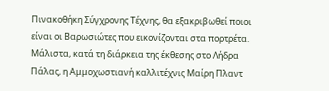Πινακοθήκη Σύγχρονης Τέχνης, θα εξακριβωθεί ποιοι είναι οι Βαρωσιώτες που εικονίζονται στα πορτρέτα. Μάλιστα, κατά τη διάρκεια της έκθεσης στο Λήδρα Πάλας, η Αμμοχωστιανή καλλιτέχνις Μαίρη Πλαντ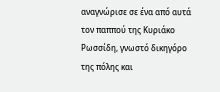αναγνώρισε σε ένα από αυτά τον παππού της Κυριάκο Ρωσσίδη, γνωστό δικηγόρο της πόλης και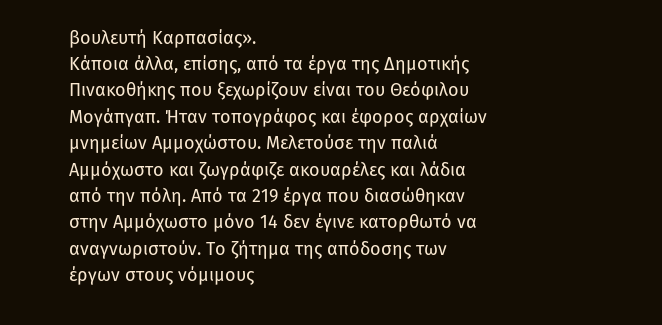βουλευτή Καρπασίας».
Κάποια άλλα, επίσης, από τα έργα της Δημοτικής Πινακοθήκης που ξεχωρίζουν είναι του Θεόφιλου Μογάπγαπ. Ήταν τοπογράφος και έφορος αρχαίων μνημείων Αμμοχώστου. Μελετούσε την παλιά Αμμόχωστο και ζωγράφιζε ακουαρέλες και λάδια από την πόλη. Από τα 219 έργα που διασώθηκαν στην Αμμόχωστο μόνο 14 δεν έγινε κατορθωτό να αναγνωριστούν. Το ζήτημα της απόδοσης των έργων στους νόμιμους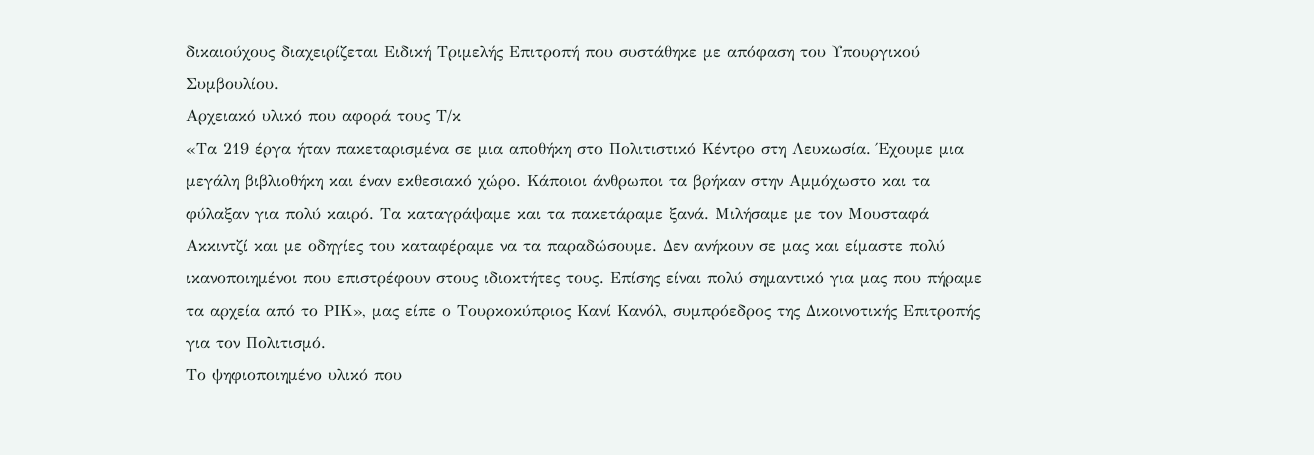δικαιούχους διαχειρίζεται Ειδική Τριμελής Επιτροπή που συστάθηκε με απόφαση του Υπουργικού Συμβουλίου.
Αρχειακό υλικό που αφορά τους Τ/κ
«Τα 219 έργα ήταν πακεταρισμένα σε μια αποθήκη στο Πολιτιστικό Κέντρο στη Λευκωσία. Έχουμε μια μεγάλη βιβλιοθήκη και έναν εκθεσιακό χώρο. Κάποιοι άνθρωποι τα βρήκαν στην Αμμόχωστο και τα φύλαξαν για πολύ καιρό. Τα καταγράψαμε και τα πακετάραμε ξανά. Μιλήσαμε με τον Μουσταφά Ακκιντζί και με οδηγίες του καταφέραμε να τα παραδώσουμε. Δεν ανήκουν σε μας και είμαστε πολύ ικανοποιημένοι που επιστρέφουν στους ιδιοκτήτες τους. Επίσης είναι πολύ σημαντικό για μας που πήραμε τα αρχεία από το ΡΙΚ», μας είπε ο Τουρκοκύπριος Κανί Κανόλ, συμπρόεδρος της Δικοινοτικής Επιτροπής για τον Πολιτισμό.
Το ψηφιοποιημένο υλικό που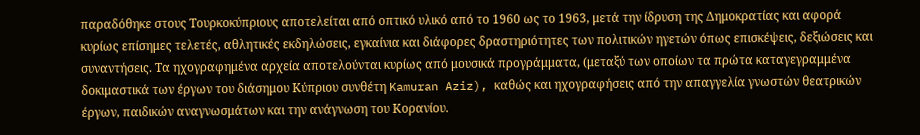παραδόθηκε στους Τουρκοκύπριους αποτελείται από οπτικό υλικό από το 1960 ως το 1963, μετά την ίδρυση της Δημοκρατίας και αφορά κυρίως επίσημες τελετές, αθλητικές εκδηλώσεις, εγκαίνια και διάφορες δραστηριότητες των πολιτικών ηγετών όπως επισκέψεις, δεξιώσεις και συναντήσεις. Τα ηχογραφημένα αρχεία αποτελούνται κυρίως από μουσικά προγράμματα, (μεταξύ των οποίων τα πρώτα καταγεγραμμένα δοκιμαστικά των έργων του διάσημου Κύπριου συνθέτη Kamuran Aziz), καθώς και ηχογραφήσεις από την απαγγελία γνωστών θεατρικών έργων, παιδικών αναγνωσμάτων και την ανάγνωση του Κορανίου.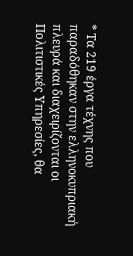* Τα 219 έργα τέχνης που παραδόθηκαν στην ελληνοκυπριακή πλευρά και διαχειρίζονται οι Πολιτιστικές Υπηρεσίες, θα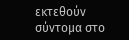εκτεθούν σύντομα στο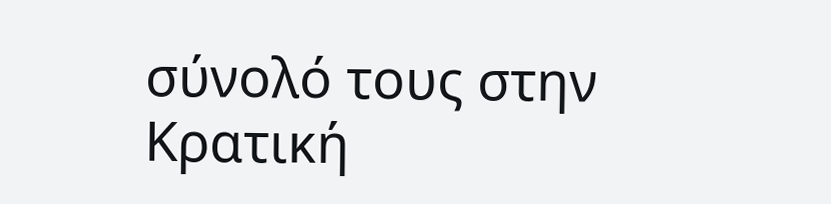σύνολό τους στην Κρατική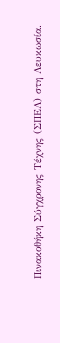Πινακοθήκη Σύγχρονης Τέχνης (ΣΠΕΛ) στη Λευκωσία.